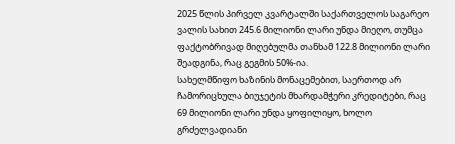2025 წლის პირველ კვარტალში საქართველოს საგარეო ვალის სახით 245.6 მილიონი ლარი უნდა მიეღო, თუმცა ფაქტობრივად მიღებულმა თანხამ 122.8 მილიონი ლარი შეადგინა, რაც გეგმის 50%-ია.
სახელმწიფო ხაზინის მონაცემებით, საერთოდ არ ჩამორიცხულა ბიუჯეტის მხარდამჭერი კრედიტები, რაც 69 მილიონი ლარი უნდა ყოფილიყო, ხოლო გრძელვადიანი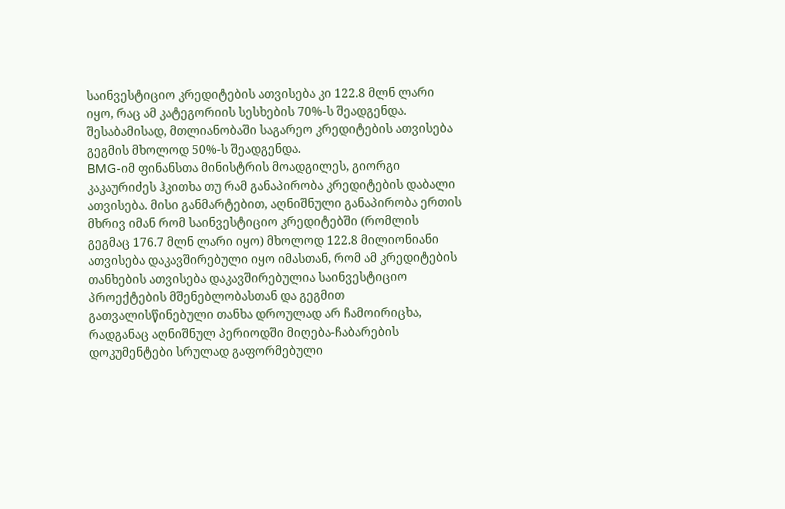საინვესტიციო კრედიტების ათვისება კი 122.8 მლნ ლარი იყო, რაც ამ კატეგორიის სესხების 70%-ს შეადგენდა. შესაბამისად, მთლიანობაში საგარეო კრედიტების ათვისება გეგმის მხოლოდ 50%-ს შეადგენდა.
BMG-იმ ფინანსთა მინისტრის მოადგილეს, გიორგი კაკაურიძეს ჰკითხა თუ რამ განაპირობა კრედიტების დაბალი ათვისება. მისი განმარტებით, აღნიშნული განაპირობა ერთის მხრივ იმან რომ საინვესტიციო კრედიტებში (რომლის გეგმაც 176.7 მლნ ლარი იყო) მხოლოდ 122.8 მილიონიანი ათვისება დაკავშირებული იყო იმასთან, რომ ამ კრედიტების თანხების ათვისება დაკავშირებულია საინვესტიციო პროექტების მშენებლობასთან და გეგმით გათვალისწინებული თანხა დროულად არ ჩამოირიცხა, რადგანაც აღნიშნულ პერიოდში მიღება-ჩაბარების დოკუმენტები სრულად გაფორმებული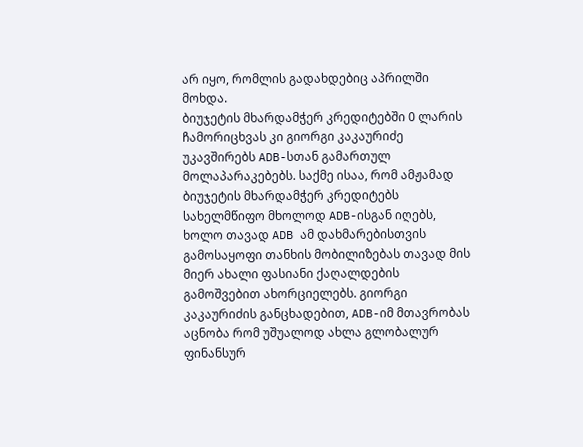არ იყო, რომლის გადახდებიც აპრილში მოხდა.
ბიუჯეტის მხარდამჭერ კრედიტებში 0 ლარის ჩამორიცხვას კი გიორგი კაკაურიძე უკავშირებს ADB-სთან გამართულ მოლაპარაკებებს. საქმე ისაა, რომ ამჟამად ბიუჯეტის მხარდამჭერ კრედიტებს სახელმწიფო მხოლოდ ADB-ისგან იღებს, ხოლო თავად ADB ამ დახმარებისთვის გამოსაყოფი თანხის მობილიზებას თავად მის მიერ ახალი ფასიანი ქაღალდების გამოშვებით ახორციელებს. გიორგი კაკაურიძის განცხადებით, ADB-იმ მთავრობას აცნობა რომ უშუალოდ ახლა გლობალურ ფინანსურ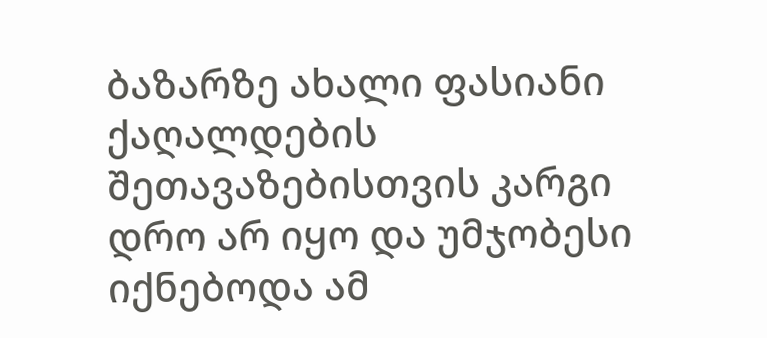ბაზარზე ახალი ფასიანი ქაღალდების შეთავაზებისთვის კარგი დრო არ იყო და უმჯობესი იქნებოდა ამ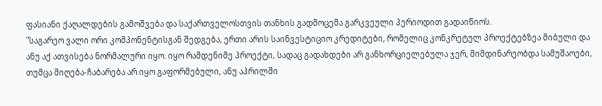ფასიანი ქაღალდების გამოშვება და საქართველოსთვის თანხის გადმოცემა გარკვეული პერიოდით გადაიწიოს.
"საგარეო ვალი ორი კომპონენტისგან შედგება, ერთი არის საინვესტიციო კრედიტები, რომელიც კონკრეტულ პროექტებზეა მიბული და ანუ აქ ათვისება ნორმალური იყო. იყო რამდენიმე პროექტი, სადაც გადახდები არ განხორციელებულა ჯერ, მიმდინარეობდა სამუშაოები, თუმცა მიღება-ჩაბარება არ იყო გაფორმებული, ანუ აპრილში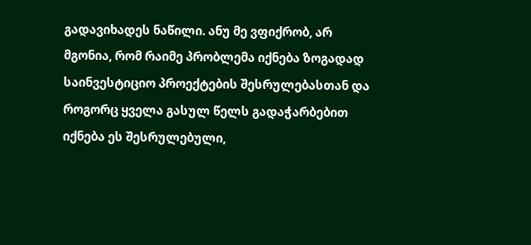გადავიხადეს ნაწილი. ანუ მე ვფიქრობ, არ მგონია, რომ რაიმე პრობლემა იქნება ზოგადად საინვესტიციო პროექტების შესრულებასთან და როგორც ყველა გასულ წელს გადაჭარბებით იქნება ეს შესრულებული,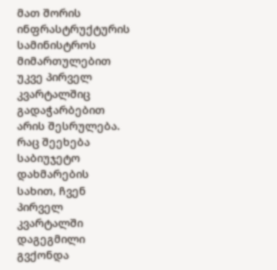მათ შორის ინფრასტრუქტურის სამინისტროს მიმართულებით უკვე პირველ კვარტალშიც გადაჭარბებით არის შესრულება. რაც შეეხება საბიუჯეტო დახმარების სახით, ჩვენ პირველ კვარტალში დაგეგმილი გვქონდა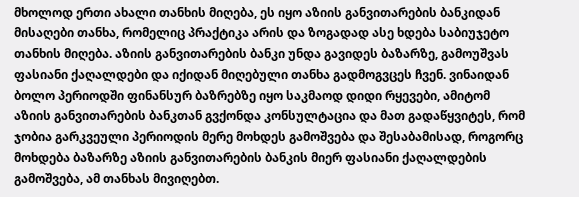მხოლოდ ერთი ახალი თანხის მიღება, ეს იყო აზიის განვითარების ბანკიდან მისაღები თანხა, რომელიც პრაქტიკა არის და ზოგადად ასე ხდება საბიუჯეტო თანხის მიღება. აზიის განვითარების ბანკი უნდა გავიდეს ბაზარზე, გამოუშვას ფასიანი ქაღალდები და იქიდან მიღებული თანხა გადმოგვცეს ჩვენ. ვინაიდან ბოლო პერიოდში ფინანსურ ბაზრებზე იყო საკმაოდ დიდი რყევები, ამიტომ აზიის განვითარების ბანკთან გვქონდა კონსულტაცია და მათ გადაწყვიტეს, რომ ჯობია გარკვეული პერიოდის მერე მოხდეს გამოშვება და შესაბამისად, როგორც მოხდება ბაზარზე აზიის განვითარების ბანკის მიერ ფასიანი ქაღალდების გამოშვება, ამ თანხას მივიღებთ.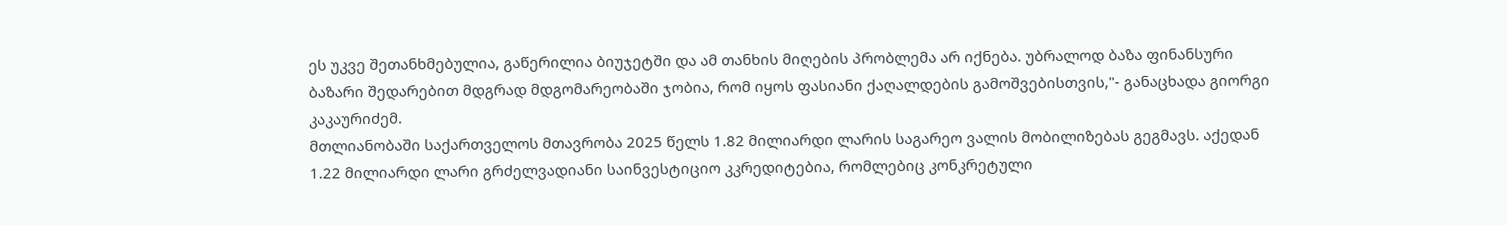ეს უკვე შეთანხმებულია, გაწერილია ბიუჯეტში და ამ თანხის მიღების პრობლემა არ იქნება. უბრალოდ ბაზა ფინანსური ბაზარი შედარებით მდგრად მდგომარეობაში ჯობია, რომ იყოს ფასიანი ქაღალდების გამოშვებისთვის,"- განაცხადა გიორგი კაკაურიძემ.
მთლიანობაში საქართველოს მთავრობა 2025 წელს 1.82 მილიარდი ლარის საგარეო ვალის მობილიზებას გეგმავს. აქედან 1.22 მილიარდი ლარი გრძელვადიანი საინვესტიციო კკრედიტებია, რომლებიც კონკრეტული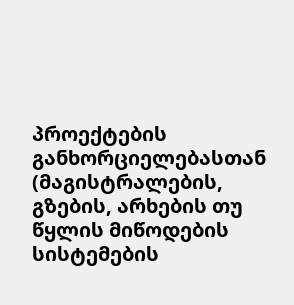პროექტების განხორციელებასთან (მაგისტრალების, გზების, არხების თუ წყლის მიწოდების სისტემების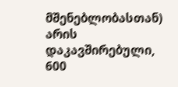მშენებლობასთან) არის დაკავშირებული, 600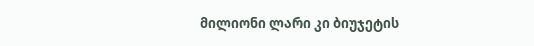მილიონი ლარი კი ბიუჯეტის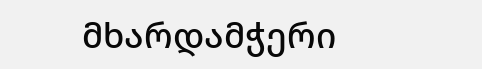მხარდამჭერი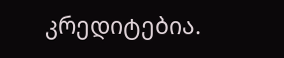კრედიტებია.